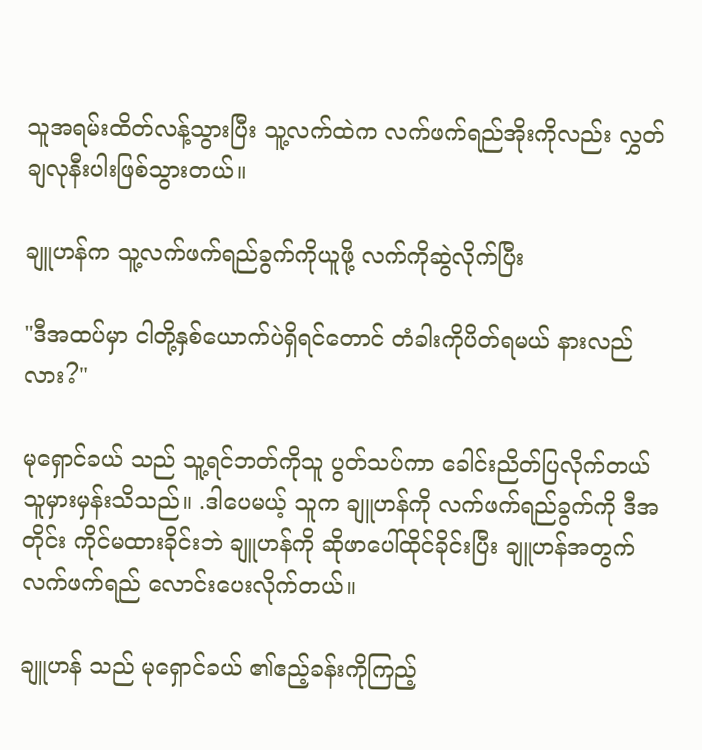သူအရမ်းထိတ်လန့်သွားပြီး သူ့လက်ထဲက လက်ဖက်ရည်အိုးကိုလည်း လွှတ်ချလုနီးပါးဖြစ်သွားတယ်။

ချူဟန်က သူ့လက်ဖက်ရည်ခွက်ကိုယူဖို့ လက်ကိုဆွဲလိုက်ပြီး

"ဒီအထပ်မှာ ငါတို့နှစ်ယောက်ပဲရှိရင်တောင် တံခါးကိုပိတ်ရမယ် နားလည်လား?"

မုရှောင်ခယ် သည် သူ့ရင်ဘတ်ကိုသူ ပွတ်သပ်ကာ ခေါင်းညိတ်ပြလိုက်တယ် သူမှားမှန်းသိသည်။ .ဒါပေမယ့် သူက ချူဟန်ကို လက်ဖက်ရည်ခွက်ကို ဒီအတိုင်း ကိုင်မထားခိုင်းဘဲ ချူဟန်ကို ဆိုဖာပေါ်ထိုင်ခိုင်းပြီး ချူဟန်အတွက် လက်ဖက်ရည် လောင်းပေးလိုက်တယ်။

ချူဟန် သည် မုရှောင်ခယ် ၏ဧည့်ခန်းကိုကြည့်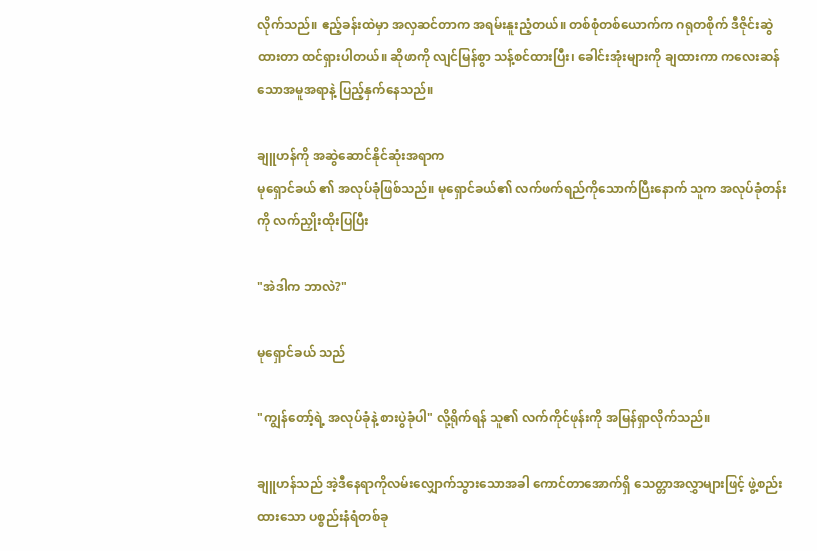လိုက်သည်။ ဧည့်ခန်းထဲမှာ အလှဆင်တာက အရမ်းနူးညံ့တယ်။ တစ်စုံတစ်ယောက်က ဂရုတစိုက် ဒီဇိုင်းဆွဲထားတာ ထင်ရှားပါတယ်။ ဆိုဖာကို လျင်မြန်စွာ သန့်စင်ထားပြီး၊ ခေါင်းအုံးများကို ချထားကာ ကလေးဆန်သောအမူအရာနဲ့ ပြည့်နှက်နေသည်။

ချူဟန်ကို အဆွဲဆောင်နိုင်ဆုံးအရာက
မုရှောင်ခယ် ၏ အလုပ်ခုံဖြစ်သည်။ မုရှောင်ခယ်၏ လက်ဖက်ရည်ကိုသောက်ပြီးနောက် သူက အလုပ်ခုံတန်းကို လက်ညှိုးထိုးပြပြီး

"အဲဒါက ဘာလဲ?"

မုရှောင်ခယ် သည်

"ကျွန်တော့်ရဲ့ အလုပ်ခုံနဲ့ စားပွဲခုံပါ" လို့ရိုက်ရန် သူ၏ လက်ကိုင်ဖုန်းကို အမြန်ရှာလိုက်သည်။

ချူဟန်သည် အဲ့ဒီနေရာကိုလမ်းလျှောက်သွားသောအခါ ကောင်တာအောက်ရှိ သေတ္တာအလွှာများဖြင့် ဖွဲ့စည်းထားသော ပစ္စည်းနံရံတစ်ခု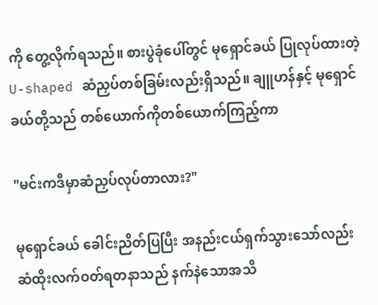ကို တွေ့လိုက်ရသည်။ စားပွဲခုံပေါ်တွင် မုရှောင်ခယ် ပြုလုပ်ထားတဲ့ U-shaped ဆံညှပ်တစ်ခြမ်းလည်းရှိသည်။ ချူဟန်နှင့် မုရှောင်ခယ်တို့သည် တစ်ယောက်ကိုတစ်ယောက်ကြည့်ကာ

"မင်းကဒီမှာဆံညှပ်လုပ်တာလား?"

မုရှောင်ခယ် ခေါင်းညိတ်ပြပြီး အနည်းငယ်ရှက်သွားသော်လည်း ဆံထိုးလက်ဝတ်ရတနာသည် နက်နဲသောအသိ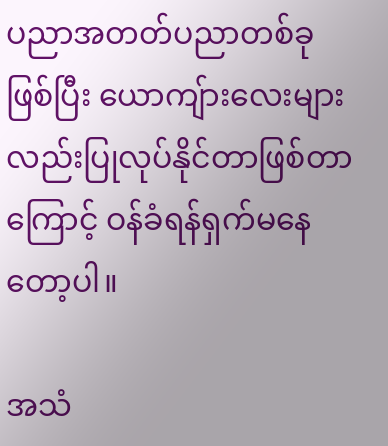ပညာအတတ်ပညာတစ်ခုဖြစ်ပြီး ယောကျ်ားလေးများလည်းပြုလုပ်နိုင်တာဖြစ်တာကြောင့် ဝန်ခံရန်ရှက်မနေတော့ပါ။

အသံ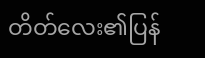တိတ်လေး၏ပြန်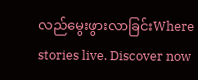လည်မွေးဖွားလာခြင်းWhere stories live. Discover now